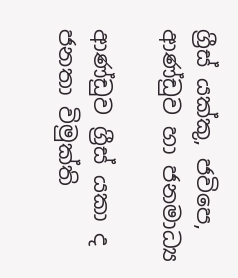ග්‍රීස් යක්කු, ජවිපෙ, ආණ්ඩුව හා ජනමාධ්‍ය

ආණ්ඩුව ග්‍රීස් යකා ද ජනතා විමුක්ති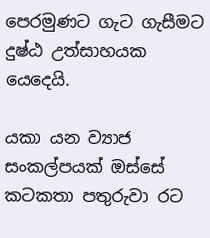පෙරමුණට ගැට ගැසීමට දුෂ්ඨ උත්සාහයක යෙදෙයි.

යකා යන ව්‍යාජ සංකල්පයක් ඔස්සේ කටකතා පතුරුවා රට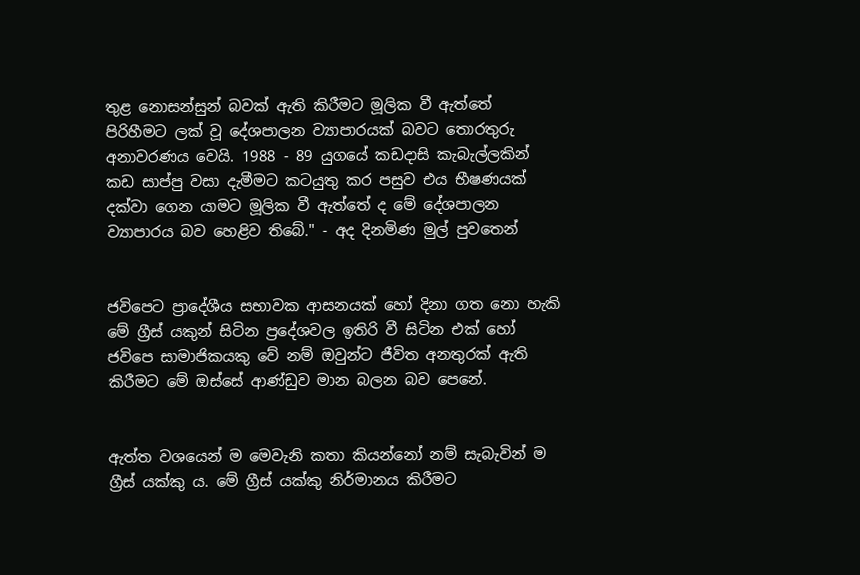තුළ නොසන්සුන් බවක් ඇති කිරීමට මූලික වී ඇත්තේ පිරිහීමට ලක් වූ දේශපාලන ව්‍යාපාරයක් බවට තොරතුරු අනාවරණය වෙයි. 1988 - 89 යුගයේ කඩදාසි කැබැල්ලකින් කඩ සාප්පු වසා දැමීමට කටයුතු කර පසුව එය භීෂණයක් දක්වා ගෙන යාමට මූලික වී ඇත්තේ ද මේ දේශපාලන ව්‍යාපාරය බව හෙළිව තිබේ." - අද දිනමිණ මුල් පුවතෙන්


ජවිපෙට ප්‍රාදේශීය සභාවක ආසනයක් හෝ දිනා ගත නො හැකි මේ ග්‍රීස් යකුන් සිටින ප්‍රදේශවල ඉතිරි වී සිටින එක් හෝ ජවිපෙ සාමාජිකයකු වේ නම් ඔවුන්ට ජීවිත අනතුරක් ඇති කිරීමට මේ ඔස්සේ ආණ්ඩුව මාන බලන බව පෙනේ.


ඇත්ත වශයෙන් ම මෙවැනි කතා කියන්නෝ නම් සැබැවින් ම ග්‍රීස් යක්කු ය. මේ ග්‍රීස් යක්කු නිර්මානය කිරීමට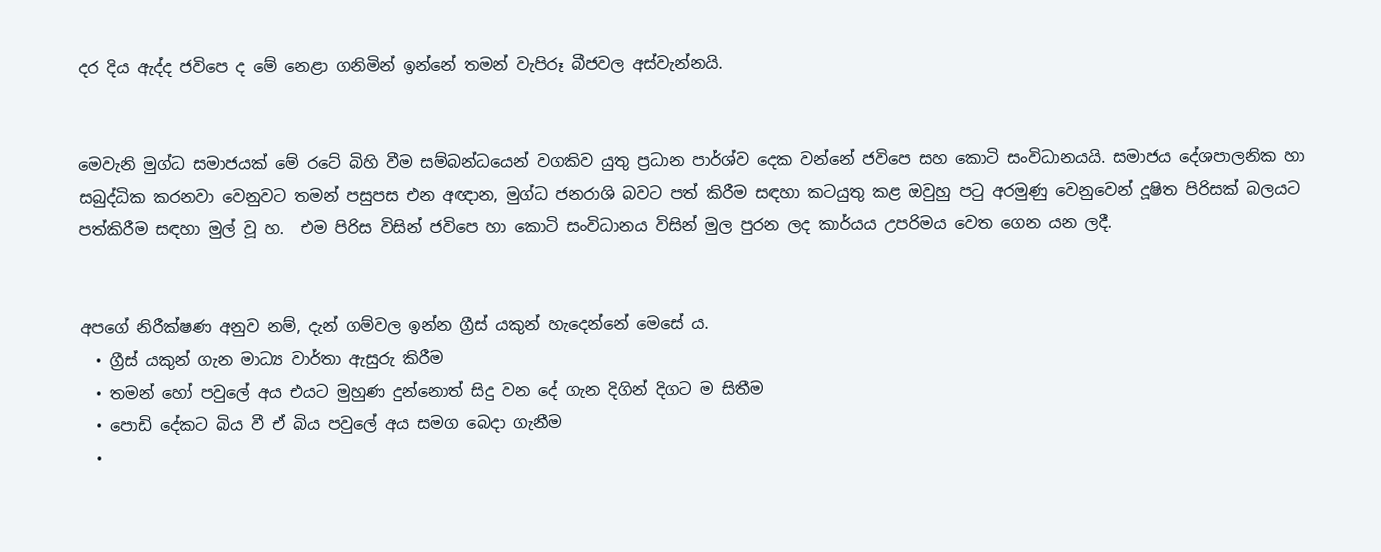දර දිය ඇද්ද ජවිපෙ ද මේ නෙළා ගනිමින් ඉන්නේ තමන් වැපිරූ බීජවල අස්වැන්නයි.


මෙවැනි මුග්ධ සමාජයක් මේ රටේ බිහි වීම සම්බන්ධයෙන් වගකිව යුතු ප්‍රධාන පාර්ශ්ව දෙක වන්නේ ජවිපෙ සහ කොටි සංවිධානයයි. සමාජය දේශපාලනික හා සබුද්ධික කරනවා වෙනුවට තමන් පසුපස එන අඥාන, මුග්ධ ජනරාශි බවට පත් කිරීම සඳහා කටයුතු කළ ඔවුහු පටු අරමුණු වෙනුවෙන් දූෂිත පිරිසක් බලයට පත්කිරීම සඳහා මුල් වූ හ.  එම පිරිස විසින් ජවිපෙ හා කොටි සංවිධානය විසින් මුල පුරන ලද කාර්යය උපරිමය වෙත ගෙන යන ලදී.


අපගේ නිරීක්ෂණ අනුව නම්, දැන් ගම්වල ඉන්න ග්‍රීස් යකුන් හැදෙන්නේ මෙසේ ය.
  • ග්‍රීස් යකුන් ගැන මාධ්‍ය වාර්තා ඇසුරු කිරීම
  • තමන් හෝ පවුලේ අය එයට මුහුණ දුන්නොත් සිදු වන දේ ගැන දිගින් දිගට ම සිතීම
  • පොඩි දේකට බිය වී ඒ බිය පවුලේ අය සමග බෙදා ගැනීම
  •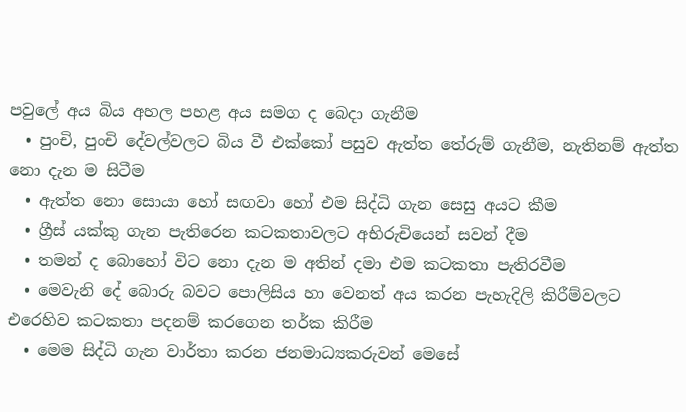පවුලේ අය බිය අහල පහළ අය සමග ද බෙදා ගැනීම
  • පුංචි, පුංචි දේවල්වලට බිය වී එක්කෝ පසුව ඇත්ත තේරුම් ගැනීම, නැතිනම් ඇත්ත නො දැන ම සිටීම
  • ඇත්ත නො සොයා හෝ සඟවා හෝ එම සිද්ධි ගැන සෙසු අයට කීම
  • ග්‍රීස් යක්කු ගැන පැතිරෙන කටකතාවලට අභිරුචියෙන් සවන් දීම
  • තමන් ද බොහෝ විට නො දැන ම අතින් දමා එම කටකතා පැතිරවීම
  • මෙවැනි දේ බොරු බවට පොලිසිය හා වෙනත් අය කරන පැහැදිලි කිරීම්වලට එරෙහිව කටකතා පදනම් කරගෙන තර්ක කිරීම
  • මෙම සිද්ධි ගැන වාර්තා කරන ජනමාධ්‍යකරුවන් මෙසේ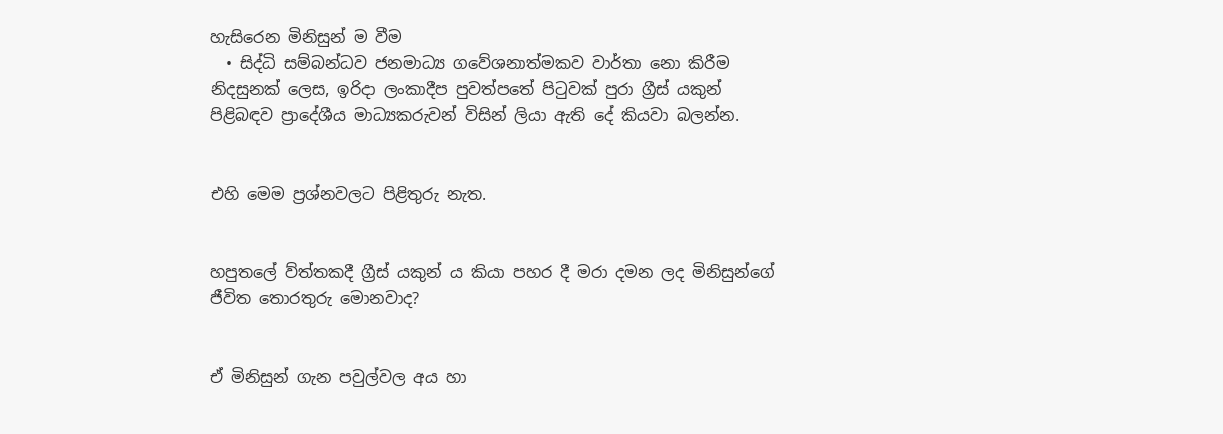හැසිරෙන මිනිසුන් ම වීම
  • සිද්ධි සම්බන්ධව ජනමාධ්‍ය ගවේශනාත්මකව වාර්තා නො කිරීම
නිදසුනක් ලෙස, ඉරිදා ලංකාදීප පුවත්පතේ පිටුවක් පුරා ග්‍රීස් යකුන් පිළිබඳව ප්‍රාදේශීය මාධ්‍යකරුවන් විසින් ලියා ඇති දේ කියවා බලන්න.


එහි මෙම ප්‍රශ්නවලට පිළිතුරු නැත.


හපුතලේ ව්ත්තකදී ග්‍රීස් යකුන් ය කියා පහර දී මරා දමන ලද මිනිසුන්ගේ ජීවිත තොරතුරු මොනවාද?


ඒ මිනිසුන් ගැන පවුල්වල අය හා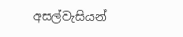අසල්වැසියන්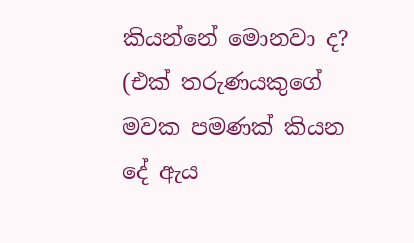කියන්නේ මොනවා ද? (එක් තරුණයකුගේ මවක පමණක් කියන දේ ඇය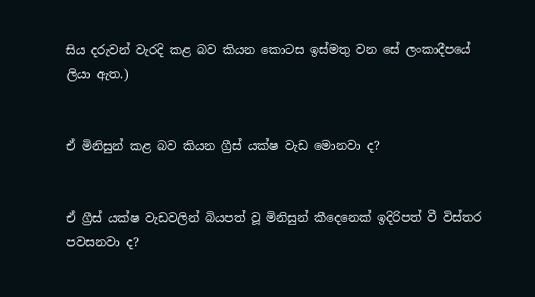සිය දරුවන් වැරදි කළ බව කියන කොටස ඉස්මතු වන සේ ලංකාදීපයේ ලියා ඇත.)


ඒ මිනිසුන් කළ බව කියන ග්‍රීස් යක්ෂ වැඩ මොනවා ද?


ඒ ග්‍රීස් යක්ෂ වැඩවලින් බියපත් වූ මිනිසුන් කීදෙනෙක් ඉදිරිපත් වී විස්තර පවසනවා ද?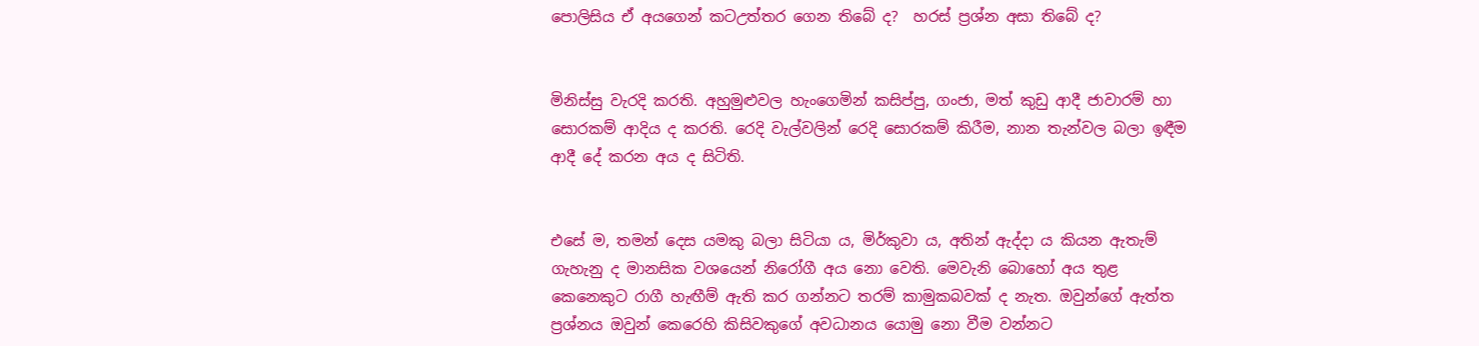පොලිසිය ඒ අයගෙන් කටඋත්තර ගෙන තිබේ ද?  හරස් ප්‍රශ්න අසා තිබේ ද?


මිනිස්සු වැරදි කරති. අහුමුළුවල හැංගෙමින් කසිප්පු, ගංජා, මත් කුඩු ආදී ජාවාරම් හා සොරකම් ආදිය ද කරති. රෙදි වැල්වලින් රෙදි සොරකම් කිරීම, නාන තැන්වල බලා ඉඳීම ආදී දේ කරන අය ද සිටිති.


එසේ ම, තමන් දෙස යමකු බලා සිටියා ය, මිර්කුවා ය, අතින් ඇද්දා ය කියන ඇතැම් ගැහැනු ද මානසික වශයෙන් නිරෝගී අය නො වෙති. මෙවැනි බොහෝ අය තුළ කෙනෙකුට රාගී හැඟීම් ඇති කර ගන්නට තරම් කාමුකබවක් ද නැත. ඔවුන්ගේ ඇත්ත ප්‍රශ්නය ඔවුන් කෙරෙහි කිසිවකුගේ අවධානය යොමු නො වීම වන්නට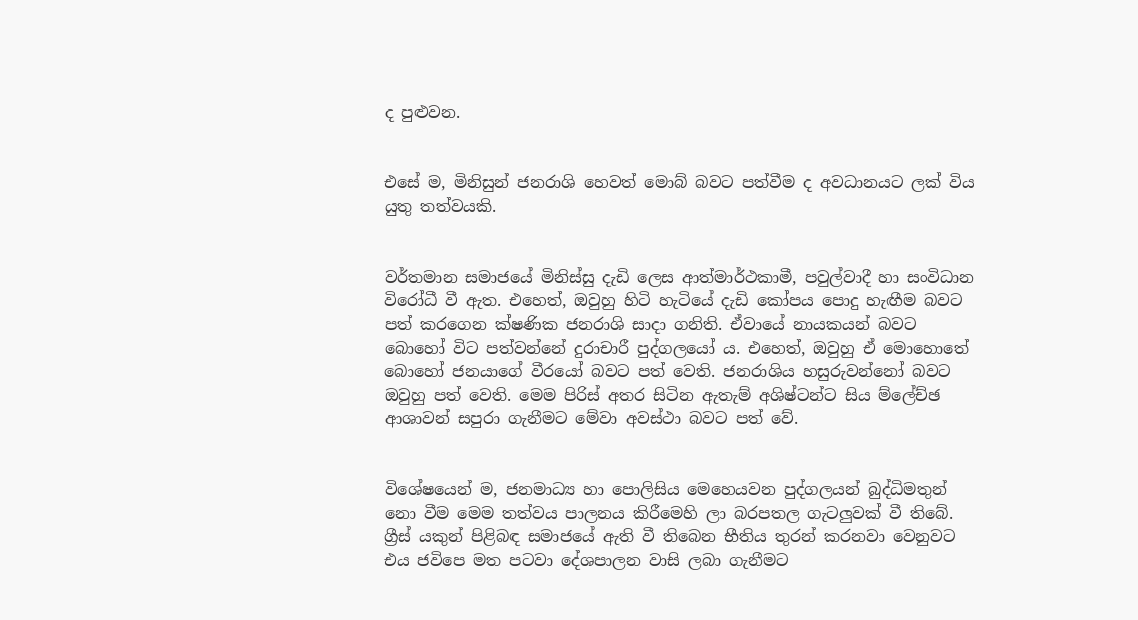ද පුළුවන.


එසේ ම, මිනිසුන් ජනරාශි හෙවත් මොබ් බවට පත්වීම ද අවධානයට ලක් විය යුතු තත්වයකි.


වර්තමාන සමාජයේ මිනිස්සු දැඩි ලෙස ආත්මාර්ථකාමී, පවුල්වාදී හා සංවිධාන විරෝධී වී ඇත. එහෙත්, ඔවුහු හිටි හැටියේ දැඩි කෝපය පොදු හැඟීම බවට පත් කරගෙන ක්ෂණික ජනරාශි සාදා ගනිති. ඒවායේ නායකයන් බවට බොහෝ වි‍ට පත්වන්නේ දුරාචාරී පුද්ගලයෝ ය. එහෙත්, ඔවුහු ඒ මොහොතේ බොහෝ ජනයාගේ වීරයෝ බවට පත් වෙති. ජනරාශිය හසුරුවන්නෝ බවට ඔවුහු පත් වෙති. මෙම පිරිස් අතර සිටින ඇතැම් අශිෂ්ටන්ට සිය ම්ලේච්ඡ ආශාවන් සපුරා ගැනීමට මේවා අවස්ථා බවට පත් වේ.


විශේෂයෙන් ම, ජනමාධ්‍ය හා පොලිසිය මෙහෙයවන පුද්ගලයන් බුද්ධිමතුන් නො වීම මෙම තත්වය පාලනය කිරීමෙහි ලා බරපතල ගැටලුවක් වී තිබේ. ග්‍රීස් යකුන් පිළිබඳ සමාජයේ ඇති වී තිබෙන භීතිය තුරන් කරනවා වෙනුවට එය ජවිපෙ මත පටවා දේශපාලන වාසි ලබා ගැනීමට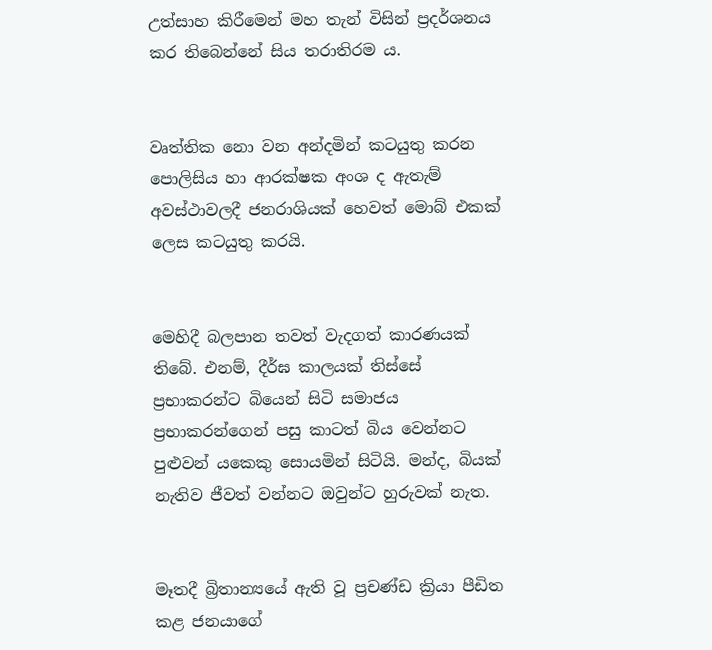උත්සාහ කිරීමෙන් මහ තැන් විසින් ප්‍රදර්ශනය කර තිබෙන්නේ සිය තරාතිරම ය.


වෘත්තික නො වන අන්දමින් කටයුතු කරන පොලිසිය හා ආරක්ෂක අංශ ද ඇතැම් අවස්ථාවලදී ජනරාශියක් හෙවත් මොබ් එකක් ලෙස කටයුතු කරයි.


මෙහිදී බලපාන තවත් වැදගත් කාරණයක් තිබේ. එනම්, දීර්ඝ කාලයක් තිස්සේ ප්‍රභාකරන්ට බියෙන් සිටි සමාජය ප්‍රභාකරන්ගෙන් පසු කාටත් බිය වෙන්නට පුළුවන් යකෙකු සොයමින් සිටියි. මන්ද, බියක් නැතිව ජීවත් වන්නට ඔවුන්ට හුරුවක් නැත.


මෑතදී බ්‍රිතාන්‍යයේ ඇති වූ ප්‍රචණ්ඩ ක්‍රියා පීඩිත කළ ජනයාගේ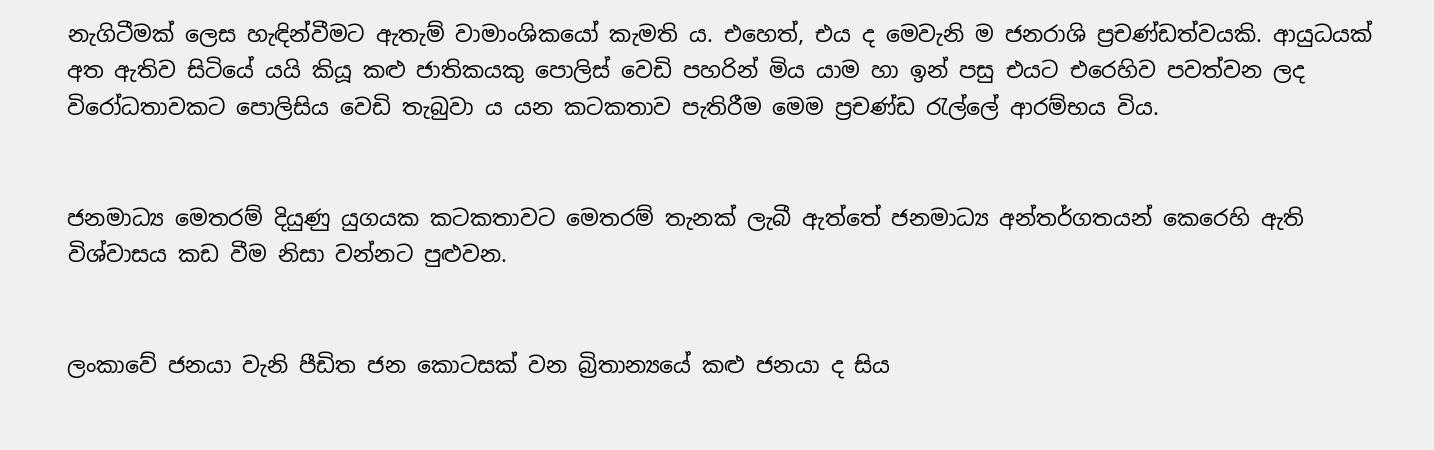නැගිටීමක් ලෙස හැඳින්වීමට ඇතැම් වාමාංශිකයෝ කැමති ය. එහෙත්, එය ද මෙවැනි ම ජනරාශි ප්‍රචණ්ඩත්වයකි. ආයුධයක් අත ඇතිව සිටියේ යයි කියූ කළු ජාතිකයකු පොලිස් වෙඩි පහරින් මිය යාම හා ඉන් පසු එයට එරෙහිව පවත්වන ලද විරෝධතාවකට පොලිසිය වෙඩි තැබුවා ය යන කටකතාව පැතිරීම මෙම ප්‍රචණ්ඩ රැල්ලේ ආරම්භය විය.


ජනමාධ්‍ය මෙතරම් දියුණු යුගයක කටකතාවට මෙතරම් තැනක් ලැබී ඇත්තේ ජනමාධ්‍ය අන්තර්ගතයන් කෙරෙහි ඇති විශ්වාසය කඩ වීම නිසා වන්නට පුළුවන.


ලංකාවේ ජනයා වැනි පීඩිත ජන කොටසක් වන බ්‍රිතාන්‍යයේ කළු ජනයා ද සිය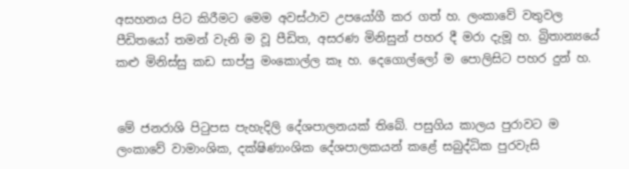අසහනය පිට කිරීමට මෙම අවස්ථාව උපයෝගී කර ගත් හ. ලංකාවේ වතුවල පීඩිතයෝ තමන් වැනි ම වූ පීඩිත, අසරණ මිනිසුන් පහර දී මරා දැමූ හ. බ්‍රිතාන්‍යයේ කළු මිනිස්සු කඩ සාප්පු මංකොල්ල කෑ හ. දෙගොල්ලෝ ම පොලිසිට පහර දුන් හ.


මේ ජනරාශි පිටුපස පැහැදිලි දේශපාලනයක් තිබේ. පසුගිය කාලය පුරාවට ම ලංකාවේ වාමාංශික, දක්ෂිණාංශික දේශපාලකයන් කළේ සබුද්ධික පුරවැසි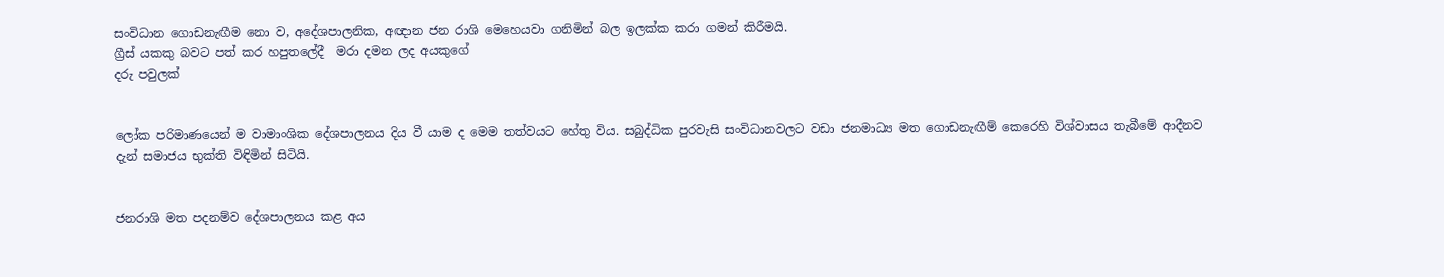සංවිධාන ගොඩනැඟීම නො ව, අදේශපාලනික, අඥාන ජන රාශි මෙහෙයවා ගනිමින් බල ඉලක්ක කරා ගමන් කිරීමයි.
ග්‍රීස් යකකු බවට පත් කර හපුතලේදී  මරා දමන ලද අයකුගේ
දරු පවුලක්


ලෝක පරිමාණයෙන් ම වාමාංශික දේශපාලනය දිය වී යාම ද මෙම තත්වයට හේතු විය. සබුද්ධික පුරවැසි සංවිධානවලට වඩා ජනමාධ්‍ය මත ගොඩනැඟීම් කෙරෙහි විශ්වාසය තැබීමේ ආදීනව දැන් සමාජය භුක්ති විඳිමින් සිටියි.


ජනරාශි මත පදනම්ව දේශපාලනය කළ අය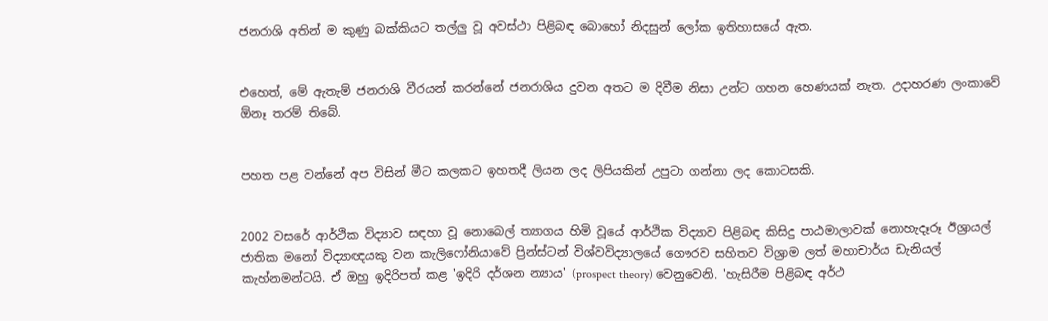ජනරාශි අතින් ම කුණු බක්කියට තල්ලු වූ අවස්ථා පිළිබඳ බොහෝ නිදසුන් ලෝක ඉතිහාසයේ ඇත.


එහෙත්, මේ ඇතැම් ජනරාශි වීරයන් කරන්නේ ජනරාශිය දුවන අතට ම දිවීම නිසා උන්ට ගහන හෙණයක් නැත. උදාහරණ ලංකාවේ ඕනෑ තරම් තිබේ.


පහත පළ වන්නේ අප විසින් මීට කලකට ඉහතදී ලියන ලද ලිපියකින් උපුටා ගන්නා ලද කොටසකි.


2002 වසරේ ආර්ථික විද්‍යාව සඳහා වූ නොබෙල් ත්‍යාගය හිමි වූයේ ආර්ථික විද්‍යාව පිළිබඳ කිසිදු පාඨමාලාවක් නොහැදෑරූ ඊශ්‍රායල් ජාතික මනෝ විද්‍යාඥයකු වන කැලිෆෝනියාවේ ප්‍රින්ස්ටන් විශ්වවිද්‍යාලයේ ගෞරව සහිතව විශ්‍රාම ලත් මහාචාර්ය ඩැනියල් කැහ්නමන්ටයි. ඒ ඔහු ඉදිරිපත් කළ 'ඉදිරි දර්ශන න්‍යාය' (prospect theory) වෙනුවෙනි. 'හැසිරීම පිළිබඳ අර්ථ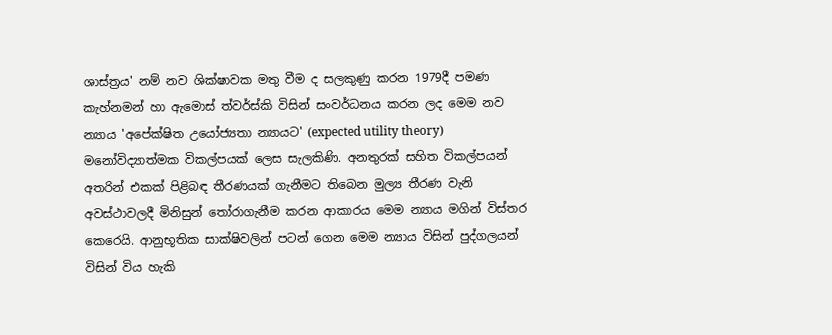ශාස්ත්‍රය' නම් නව ශික්ෂාවක මතු වීම ද සලකුණු කරන 1979දී පමණ කැහ්නමන් හා ඇමොස් ත්වර්ස්කි විසින් සංවර්ධනය කරන ලද මෙම නව න්‍යාය 'අපේක්ෂිත උයෝජ්‍යතා න්‍යායට' (expected utility theory) මනෝවිද්‍යාත්මක විකල්පයක් ලෙස සැලකිණි. අනතුරක් සහිත විකල්පයන් අතරින් එකක් පිළිබඳ තීරණයක් ගැනීමට තිබෙන මුල්‍ය තීරණ වැනි අවස්ථාවලදී මිනිසුන් තෝරාගැනීම කරන ආකාරය මෙම න්‍යාය මගින් විස්තර කෙරෙයි. ආනුභූතික සාක්ෂිවලින් පටන් ගෙන මෙම න්‍යාය විසින් පුද්ගලයන් විසින් විය හැකි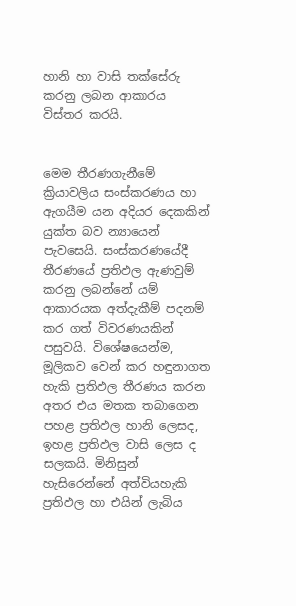හානි හා වාසි තක්සේරු කරනු ලබන ආකාරය විස්තර කරයි.


මෙම තීරණගැනීමේ ක්‍රියාවලිය සංස්කරණය හා ඇගයීම යන අදියර දෙකකින් යුක්ත බව න්‍යායෙන් පැවසෙයි. සංස්කරණයේදී තීරණයේ ප්‍රතිඵල ඇණවුම් කරනු ලබන්නේ යම් ආකාරයක අත්දැකීම් පදනම් කර ගත් විවරණයකින් පසුවයි. විශේෂයෙන්ම, මූලිකව වෙන් කර හඳුනාගත හැකි ප්‍රතිඵල තීරණය කරන අතර එය මතක තබාගෙන පහළ ප්‍රතිඵල හානි ලෙසද, ඉහළ ප්‍රතිඵල වාසි ලෙස ද සලකයි. මිනිසුන් හැසිරෙන්නේ අත්වියහැකි ප්‍රතිඵල හා එයින් ලැබිය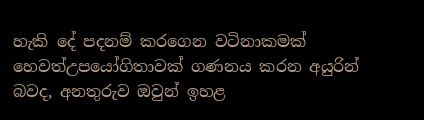හැකි දේ පදනම් කරගෙන වටිනාකමක් හෙවත්උපයෝගිතාවක් ගණනය කරන අයුරින් බවද, අනතුරුව ඔවුන් ඉහළ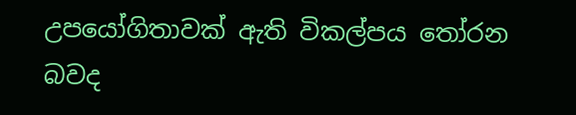උපයෝගිතාවක් ඇති විකල්පය තෝරන බවද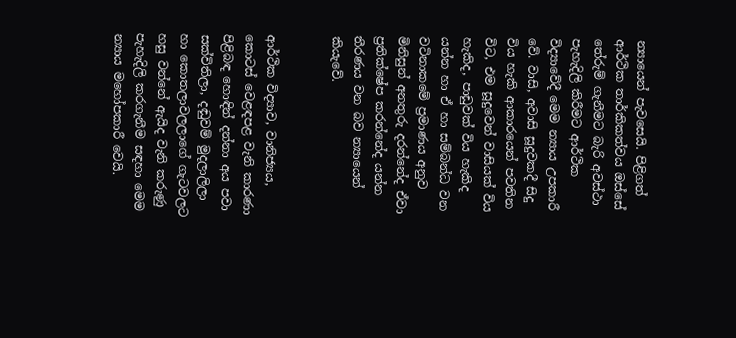න්‍යායෙන් පැවසෙයි. පිළිගත් ආර්ථික තාර්කිකත්වය ඔස්සේ තේරුම් ගැනීමට බැරි අවස්ථා පැහැදිලි කිරීමට ආර්ථික විද්‍යාවේදී මෙම න්‍යාය උපකාරී වේ. වාසි, අවාසි සූදුවකදී සිදු විය හැකි ආකාරයෙන් පවතින විට, එම සූදුවෙන් වාසියක් විය හැකිද, පාඩුවක් විය හැකිද යන්න හා ඒ හා සම්බන්ධ වන වටිනාකමේ ප්‍රමාණය අනුව මිනිසුන් අනතුරු දරන්නේද ඒවා ප්‍රතික්ෂේප කරන්නේද යන්න තීරණය වන බව න්‍යායෙන් කියැවේ.


ආර්ථික විද්‍යාව, වානිජ්‍යය, කොටස් වෙළඳපළ වැනි කාරණා පිළිබඳ හොඳින් දන්නා අය පවා සක්විතිලා, දඬුවම් මුදලාලිලා හා කොතලාවලලාගේ ගැටවලට හසු වන්නේ ඇයිද වැනි කරුණු පැහැදිලි කරගැනීම සඳහා මෙම න්‍යාය මහෝපකාරී වෙයි.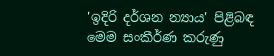'ඉදිරි දර්ශන න්‍යාය' පිළිබඳ මෙම සංකීර්ණ කරුණු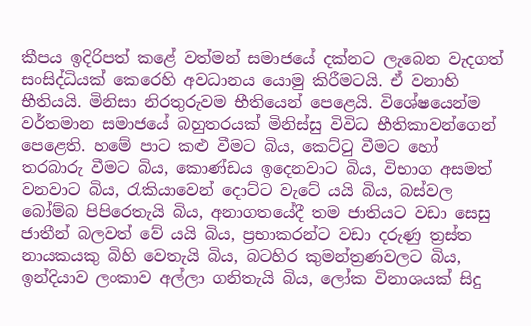කීපය ඉදිරිපත් කළේ වත්මන් සමාජයේ දක්නට ලැබෙන වැදගත් සංසිද්ධියක් කෙරෙහි අවධානය යොමු කිරීමටයි. ඒ වනාහි භීතියයි. මිනිසා නිරතුරුවම භීතියෙන් පෙළෙයි. විශේෂයෙන්ම වර්තමාන සමාජයේ බහුතරයක් මිනිස්සු විවිධ භීතිකාවන්ගෙන් පෙළෙති. හමේ පාට කළු වීමට බිය, කෙට්ටු වීමට හෝ තරබාරු වීමට බිය, කොණ්ඩය ඉදෙනවාට බිය, විභාග අසමත් වනවාට බිය, රැකියාවෙන් දොට්ට වැටේ යයි බිය, බස්වල බෝම්බ පිපිරෙතැයි බිය, අනාගතයේදී තම ජාතියට වඩා සෙසු ජාතීන් බලවත් වේ යයි බිය, ප්‍රභාකරන්ට වඩා දරුණු ත්‍රස්ත නායකයකු බිහි වෙතැයි බිය, බටහිර කුමන්ත්‍රණවලට බිය, ඉන්දියාව ලංකාව අල්ලා ගනිතැයි බිය, ලෝක විනාශයක් සිදු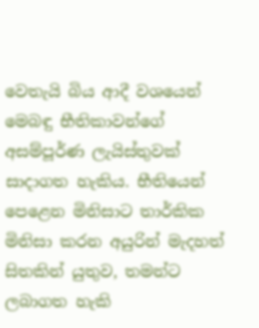වෙතැයි බිය ආදී වශයෙන් මෙබඳු භීතිකාවන්ගේ අසම්පූර්ණ ලැයිස්තුවක් සාදාගත හැකිය. භීතියෙන් පෙළෙන මිනිසාට තාර්කික මිනිසා කරන අයුරින් මැදහත් සිතකින් යුතුව, තමන්ට ලබාගත හැකි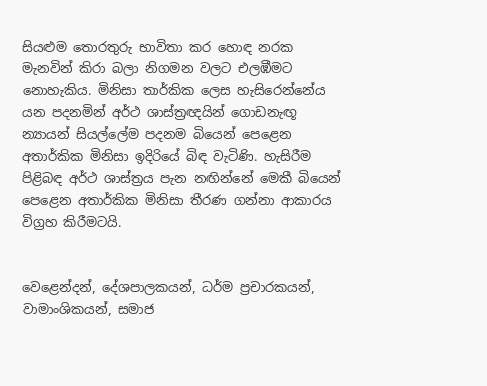සියළුම තොරතුරු භාවිතා කර හොඳ නරක මැනවින් කිරා බලා නිගමන වලට එලඹීමට නොහැකිය. මිනිසා තාර්කික ලෙස හැසිරෙන්නේය යන පදනමින් අර්ථ ශාස්ත්‍රඥයින් ගොඩනැඟූ න්‍යායන් සියල්ලේම පදනම බියෙන් පෙළෙන අතාර්කික මිනිසා ඉදිරියේ බිඳ වැටිණි. හැසිරීම පිළිබඳ අර්ථ ශාස්ත්‍රය පැන නඟින්නේ මෙකී බියෙන් පෙළෙන අතාර්කික මිනිසා තීරණ ගන්නා ආකාරය විග්‍රහ කිරීමටයි.


වෙළෙන්දන්, දේශපාලකයන්, ධර්ම ප්‍රචාරකයන්, වාමාංශිකයන්, සමාජ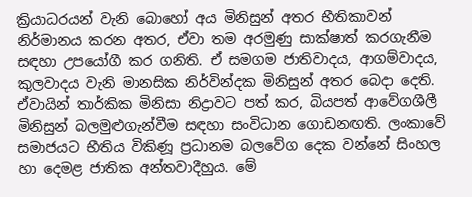ක්‍රියාධරයන් වැනි බොහෝ අය මිනිසුන් අතර භීතිකාවන් නිර්මානය කරන අතර, ඒවා තම අරමුණු සාක්ෂාත් කරගැනීම සඳහා උපයෝගී කර ගනිති. ඒ සමගම ජාතිවාදය, ආගම්වාදය, කුලවාදය වැනි මානසික නිර්වින්දක මිනිසුන් අතර බෙදා දෙති. ඒවායින් තාර්කික මිනිසා නිද්‍රාවට පත් කර, බියපත් ආවේගශීලී මිනිසුන් බලමුළුගැන්වීම සඳහා සංවිධාන ගොඩනඟති. ලංකාවේ සමාජයට භීතිය විකිණූ ප්‍රධානම බලවේග දෙක වන්නේ සිංහල හා දෙමළ ජාතික අන්තවාදීහුය. මේ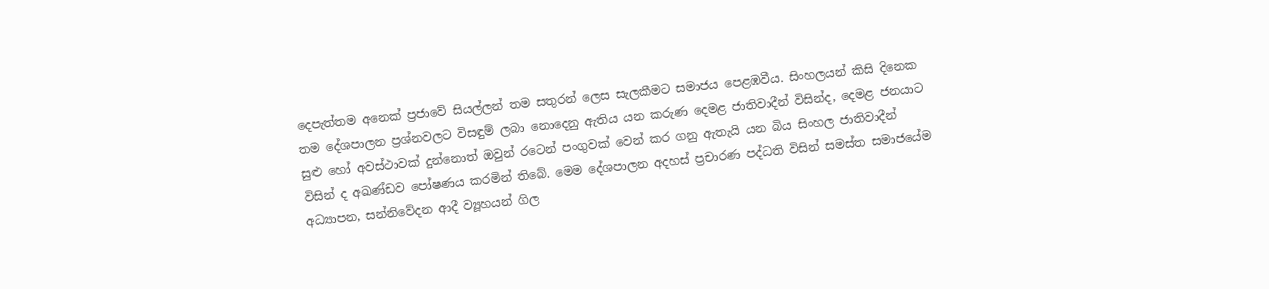දෙපැත්තම අනෙක් ප්‍රජාවේ සියල්ලන් තම සතුරන් ලෙස සැලකීමට සමාජය පෙළඹවීය. සිංහලයන් කිසි දිනෙක තම දේශපාලන ප්‍රශ්නවලට විසඳුම් ලබා නොදෙනු ඇතිය යන කරුණ දෙමළ ජාතිවාදීන් විසින්ද, දෙමළ ජනයාට සුළු හෝ අවස්ථාවක් දුන්නොත් ඔවුන් රටෙන් පංගුවක් වෙන් කර ගනු ඇතැයි යන බිය සිංහල ජාතිවාදීන් විසින් ද අඛණ්ඩව පෝෂණය කරමින් තිබේ. මෙම දේශපාලන අදහස් ප්‍රචාරණ පද්ධති විසින් සමස්ත සමාජයේම අධ්‍යාපන, සන්නිවේදන ආදී ව්‍යූහයන් ගිල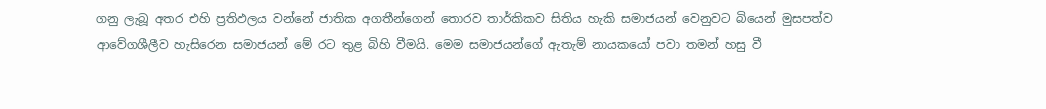ගනු ලැබූ අතර එහි ප්‍රතිඵලය වන්නේ ජාතික අගතීන්ගෙන් තොරව තාර්කිකව සිතිය හැකි සමාජයන් වෙනුවට බියෙන් මුසපත්ව ආවේගශීලීව හැසිරෙන සමාජයන් මේ රට තුළ බිහි වීමයි. මෙම සමාජයන්ගේ ඇතැම් නායකයෝ පවා තමන් හසු වී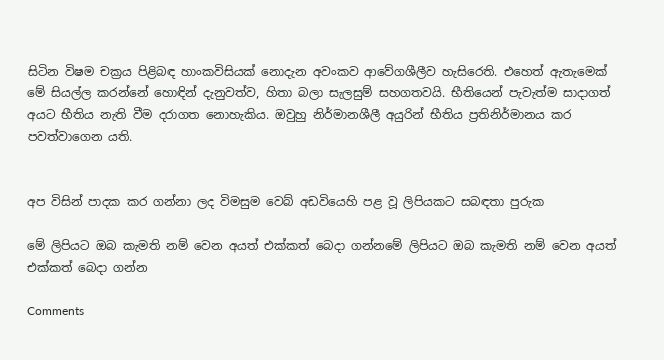සිටින විෂම චක්‍රය පිළිබඳ හාංකවිසියක් ‍නොදැන අවංකව ආවේගශීලීව හැසිරෙති. එහෙත් ඇතැමෙක් මේ සියල්ල කරන්නේ හොඳින් දැනුවත්ව, හිතා බලා සැලසුම් සහගතවයි. භීතියෙන් පැවැත්ම සාදාගත් අයට භීතිය නැති වීම දරාගත නොහැකිය. ඔවුහු නිර්මානශීලී අයුරින් භීතිය ප්‍රතිනිර්මානය කර පවත්වාගෙන යති.


අප විසින් පාදක කර ගන්නා ලද විමසුම වෙබ් අඩවියෙහි පළ වූ ලිපියකට සබඳතා පුරුක

මේ ලිපියට ඔබ කැමති නම් වෙන අයත් එක්කත් බෙදා ගන්නමේ ලිපියට ඔබ කැමති නම් වෙන අයත් එක්කත් බෙදා ගන්න

Comments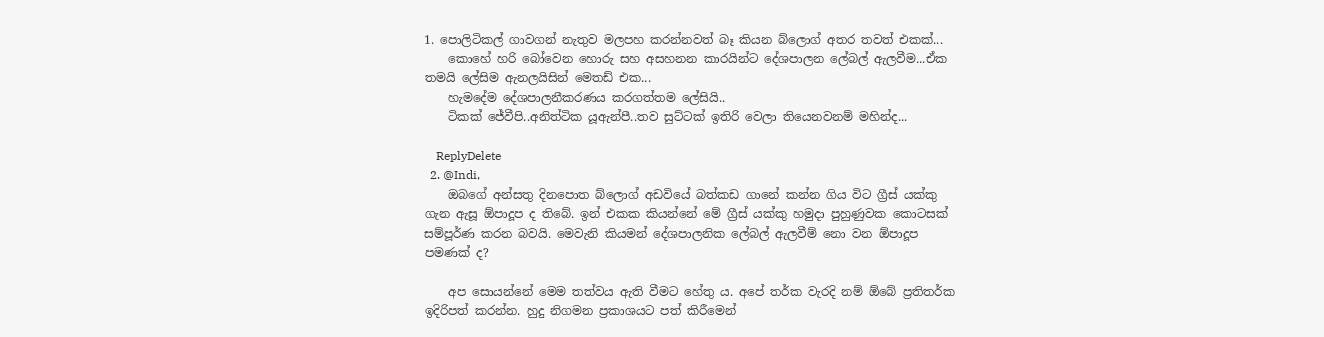1. පොලිටිකල් ගාවගන් නැතුව මලපහ කරන්නවත් බෑ කියන බ්ලොග් අතර තවත් එකක්...
    කොහේ හරි බෝවෙන හොරු සහ අසහනන කාරයින්ට දේශපාලන ලේබල් ඇලවීම...ඒක තමයි ලේසිම ඇනලයිසින් මෙතඩ් එක...
    හැමදේම දේශපාලනීකරණය කරගත්තම ලේසියි..
    ටිකක් ජේවීපි..අනිත්ටික යූඇන්පී..තව සුට්ටක් ඉතිරි වෙලා තියෙනවනම් මහින්ද...

    ReplyDelete
  2. @Indi,
    ඔබගේ අන්සතු දිනපොත බ්ලොග් අඩවියේ බත්කඩ ගානේ කන්න ගිය විට ග්‍රීස් යක්කු ගැන ඇසූ ඕපාදූප ද තිබේ. ඉන් එකක කියන්නේ මේ ග්‍රීස් යක්කු හමුදා පුහුණුවක කොටසක් සම්පූර්ණ කරන බවයි. මෙවැනි කියමන් දේශපාලනික ලේබල් ඇලවීම් නො වන ඕපාදූප පමණක් ද?

    අප සොයන්නේ මෙම තත්වය ඇති වීමට හේතු ය. අපේ තර්ක වැරදි නම් ඕබේ ප්‍රතිතර්ක ඉදිරිපත් කරන්න. හුදු නිගමන ප්‍රකාශයට පත් කිරීමෙන්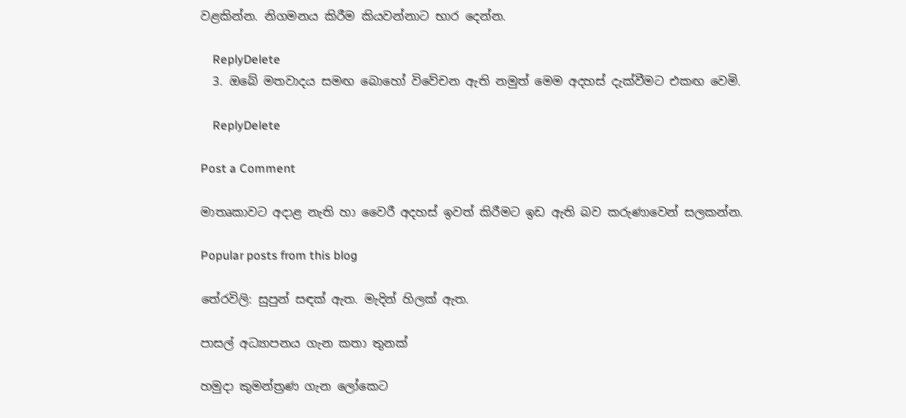වළකින්න. නිගමනය කිරීම කියවන්නාට භාර දෙන්න.

    ReplyDelete
  3. ඔබේ මතවාදය සමඟ බොහෝ විවේචන ඇති නමුත් මෙම අදහස් දැක්වීමට එකඟ වෙමි.

    ReplyDelete

Post a Comment

මාතෘකාවට අදාළ නැති හා වෛරී අදහස් ඉවත් කිරීමට ඉඩ ඇති බව කරුණාවෙන් සලකන්න.

Popular posts from this blog

තේරවිලි: සුපුන් සඳක් ඇත. මැදින් හිලක් ඇත.

පාසල් අධ්‍යාපනය ගැන කතා තුනක්

හමුදා කුමන්ත්‍රණ ගැන ලෝකෙට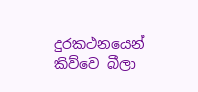දුරකථනයෙන් කිව්වෙ බීලා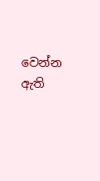වෙන්න ඇති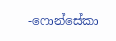-ෆොන්සේකා